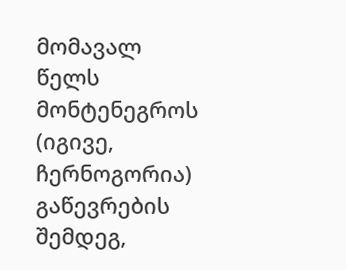მომავალ წელს მონტენეგროს (იგივე, ჩერნოგორია) გაწევრების შემდეგ,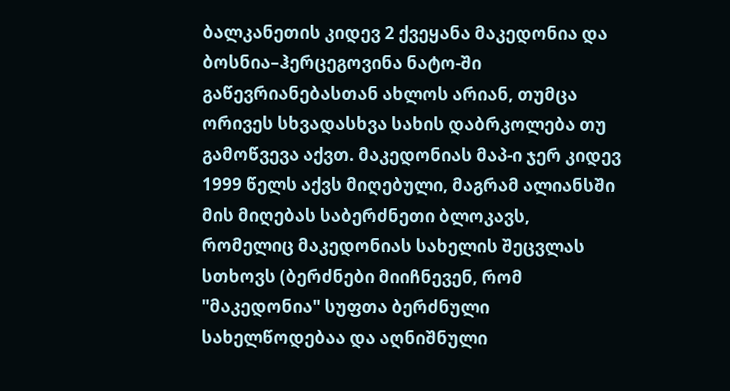ბალკანეთის კიდევ 2 ქვეყანა მაკედონია და ბოსნია–ჰერცეგოვინა ნატო-ში გაწევრიანებასთან ახლოს არიან, თუმცა ორივეს სხვადასხვა სახის დაბრკოლება თუ გამოწვევა აქვთ. მაკედონიას მაპ-ი ჯერ კიდევ 1999 წელს აქვს მიღებული, მაგრამ ალიანსში მის მიღებას საბერძნეთი ბლოკავს, რომელიც მაკედონიას სახელის შეცვლას სთხოვს (ბერძნები მიიჩნევენ, რომ "მაკედონია" სუფთა ბერძნული სახელწოდებაა და აღნიშნული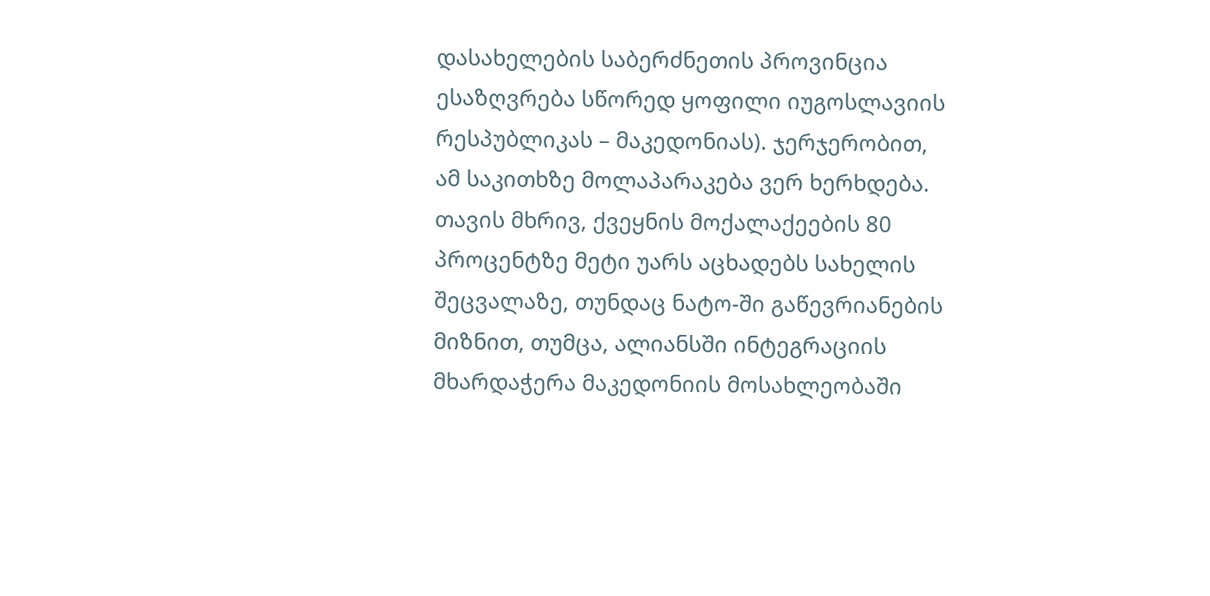დასახელების საბერძნეთის პროვინცია ესაზღვრება სწორედ ყოფილი იუგოსლავიის რესპუბლიკას – მაკედონიას). ჯერჯერობით, ამ საკითხზე მოლაპარაკება ვერ ხერხდება. თავის მხრივ, ქვეყნის მოქალაქეების 80 პროცენტზე მეტი უარს აცხადებს სახელის შეცვალაზე, თუნდაც ნატო-ში გაწევრიანების მიზნით, თუმცა, ალიანსში ინტეგრაციის მხარდაჭერა მაკედონიის მოსახლეობაში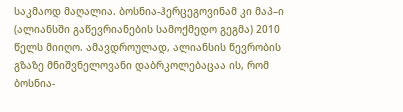საკმაოდ მაღალია. ბოსნია-ჰერცეგოვინამ კი მაპ–ი (ალიანსში გაწევრიანების სამოქმედო გეგმა) 2010 წელს მიიღო. ამავდროულად, ალიანსის წევრობის გზაზე მნიშვნელოვანი დაბრკოლებაცაა ის, რომ ბოსნია-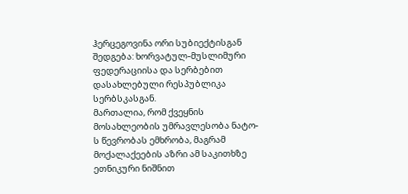ჰერცეგოვინა ორი სუბიექტისგან შედგება: ხორვატულ-მუსლიმური ფედერაციისა და სერბებით დასახლებული რესპუბლიკა სერბსკასგან.
მართალია, რომ ქვეყნის მოსახლეობის უმრავლესობა ნატო-ს წევრობას ემხრობა, მაგრამ მოქალაქეების აზრი ამ საკითხზე ეთნიკური ნიშნით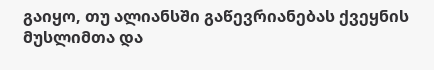გაიყო, თუ ალიანსში გაწევრიანებას ქვეყნის მუსლიმთა და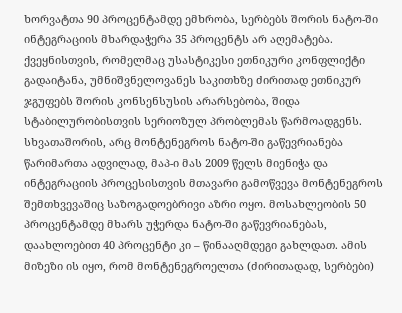ხორვატთა 90 პროცენტამდე ემხრობა, სერბებს შორის ნატო-ში ინტეგრაციის მხარდაჭერა 35 პროცენტს არ აღემატება. ქვეყნისთვის, რომელმაც უსასტიკესი ეთნიკური კონფლიქტი გადაიტანა, უმნიშვნელოვანეს საკითხზე ძირითად ეთნიკურ ჯგუფებს შორის კონსენსუსის არარსებობა, შიდა სტაბილურობისთვის სერიოზულ პრობლემას წარმოადგენს. სხვათაშორის, არც მონტენეგროს ნატო-ში გაწევრიანება წარიმართა ადვილად, მაპ-ი მას 2009 წელს მიენიჭა და ინტეგრაციის პროცესისთვის მთავარი გამოწვევა მონტენეგროს შემთხვევაშიც საზოგადოებრივი აზრი ოყო. მოსახლეობის 50 პროცენტამდე მხარს უჭერდა ნატო-ში გაწევრიანებას, დაახლოებით 40 პროცენტი კი – წინააღმდეგი გახლდათ. ამის მიზეზი ის იყო, რომ მონტენეგროელთა (ძირითადად, სერბები)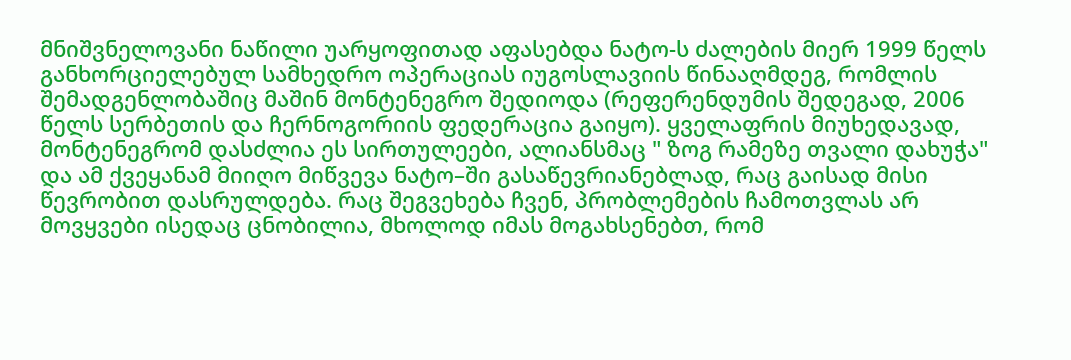მნიშვნელოვანი ნაწილი უარყოფითად აფასებდა ნატო-ს ძალების მიერ 1999 წელს განხორციელებულ სამხედრო ოპერაციას იუგოსლავიის წინააღმდეგ, რომლის შემადგენლობაშიც მაშინ მონტენეგრო შედიოდა (რეფერენდუმის შედეგად, 2006 წელს სერბეთის და ჩერნოგორიის ფედერაცია გაიყო). ყველაფრის მიუხედავად, მონტენეგრომ დასძლია ეს სირთულეები, ალიანსმაც " ზოგ რამეზე თვალი დახუჭა" და ამ ქვეყანამ მიიღო მიწვევა ნატო–ში გასაწევრიანებლად, რაც გაისად მისი წევრობით დასრულდება. რაც შეგვეხება ჩვენ, პრობლემების ჩამოთვლას არ მოვყვები ისედაც ცნობილია, მხოლოდ იმას მოგახსენებთ, რომ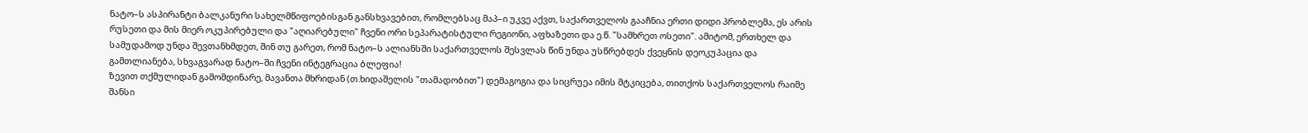ნატო–ს ასპირანტი ბალკანური სახელმწიფოებისგან განსხვავებით, რომლებსაც მაპ–ი უკვე აქვთ, საქართველოს გააჩნია ერთი დიდი პრობლემა, ეს არის რუსეთი და მის მიერ ოკუპირებული და "აღიარებული" ჩვენი ორი სეპარატისტული რეგიონი, აფხაზეთი და ე.წ. "სამხრეთ ოსეთი". ამიტომ, ერთხელ და სამუდამოდ უნდა შევთანხმდეთ, შინ თუ გარეთ, რომ ნატო–ს ალიანსში საქართველოს შესვლას წინ უნდა უსწრებდეს ქვეყნის დეოკუპაცია და გამთლიანება, სხვაგვარად ნატო–ში ჩვენი ინტეგრაცია ბლეფია!
ზევით თქმულიდან გამომდინარე, მავანთა მხრიდან (თ.ხიდაშელის "თამადობით") დემაგოგია და სიცრუეა იმის მტკიცება, თითქოს საქართველოს რაიმე შანსი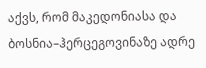აქვს, რომ მაკედონიასა და ბოსნია–ჰერცეგოვინაზე ადრე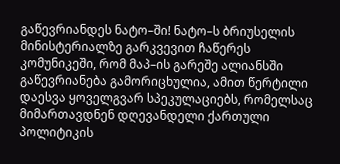გაწევრიანდეს ნატო–ში! ნატო–ს ბრიუსელის მინისტერიალზე გარკვევით ჩაწერეს კომუნიკეში, რომ მაპ–ის გარეშე ალიანსში გაწევრიანება გამორიცხულია, ამით წერტილი დაესვა ყოველგვარ სპეკულაციებს, რომელსაც მიმართავდნენ დღევანდელი ქართული პოლიტიკის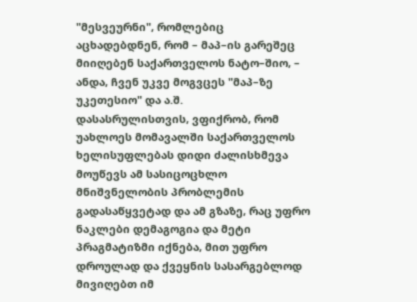"მესვეურნი", რომლებიც აცხადებდნენ, რომ – მაპ–ის გარეშეც მიიღებენ საქართველოს ნატო–შიო, – ანდა, ჩვენ უკვე მოგვცეს "მაპ–ზე უკეთესიო" და ა.შ.
დასასრულისთვის, ვფიქრობ, რომ უახლოეს მომავალში საქართველოს ხელისუფლებას დიდი ძალისხმევა მოუწევს ამ სასიცოცხლო მნიშვნელობის პრობლემის გადასაწყვეტად და ამ გზაზე, რაც უფრო ნაკლები დემაგოგია და მეტი პრაგმატიზმი იქნება, მით უფრო დროულად და ქვეყნის სასარგებლოდ მივიღებთ იმ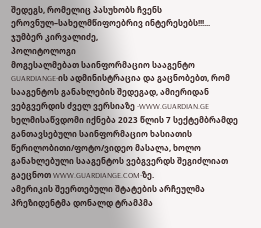შედეგს, რომელიც პასუხობს ჩვენს ეროვნულ–სახელმწიფოებრივ ინტერესებს!!!...
ჯუმბერ კირვალიძე,
პოლიტოლოგი
მოგესალმებათ საინფორმაციო სააგენტო GUARDIANGE-ის ადმინისტრაცია და გაცნობებთ, რომ სააგენტოს განახლების შედეგად, ამიერიდან ვებგვერდის ძველ ვერსიაზე -WWW.GUARDIAN.GE ხელმისაწვდომი იქნება 2023 წლის 7 სექტემბრამდე განთავსებული საინფორმაციო ხასიათის წერილობითი/ფოტო/ვიდეო მასალა, ხოლო განახლებული სააგენტოს ვებგვერდს შეგიძლიათ გაეცნოთ WWW.GUARDIANGE.COM-ზე.
ამერიკის შეერთებული შტატების არჩეულმა პრეზიდენტმა დონალდ ტრამპმა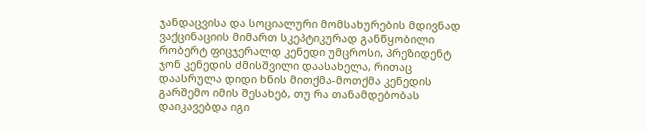ჯანდაცვისა და სოციალური მომსახურების მდივნად ვაქცინაციის მიმართ სკეპტიკურად განწყობილი რობერტ ფიცჯერალდ კენედი უმცროსი, პრეზიდენტ ჯონ კენედის ძმისშვილი დაასახელა, რითაც დაასრულა დიდი ხნის მითქმა-მოთქმა კენედის გარშემო იმის შესახებ, თუ რა თანამდებობას დაიკავებდა იგი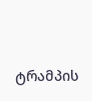ტრამპის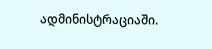ადმინისტრაციაში.